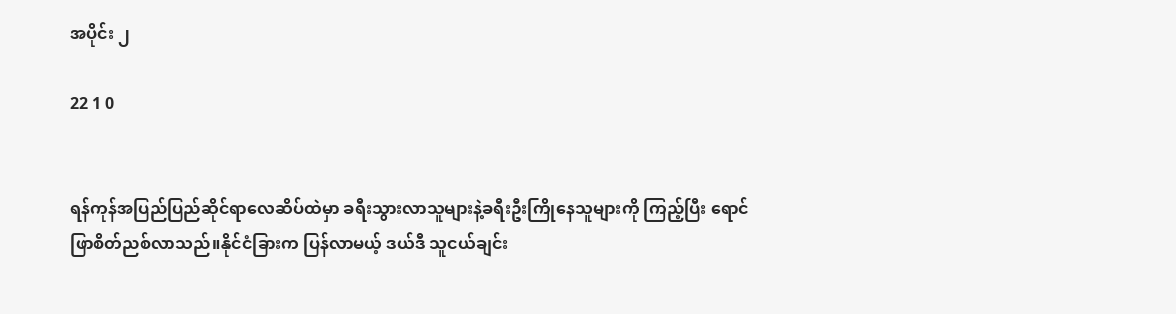အပိုင်း ၂

22 1 0


ရန်ကုန်အပြည်ပြည်ဆိုင်ရာလေဆိပ်ထဲမှာ ခရီးသွားလာသူများနဲ့ခရီးဦးကြိုနေသူများကို ကြည့်ပြီး ရောင်ဖြာစိတ်ညစ်လာသည်။နိုင်ငံခြားက ပြန်လာမယ့် ဒယ်ဒီ သူငယ်ချင်း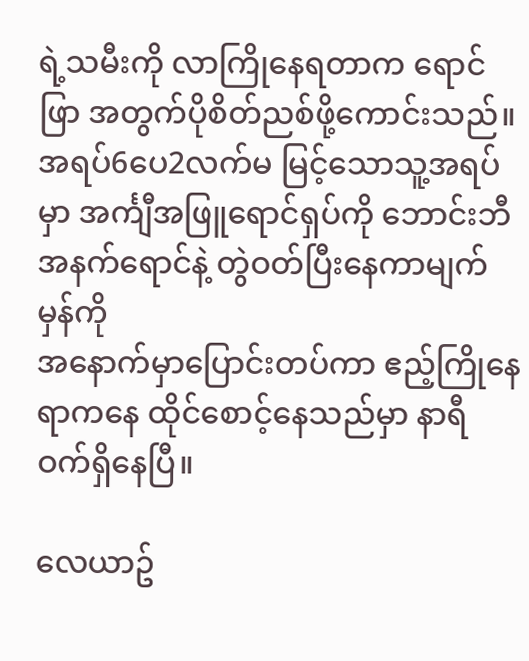ရဲ့သမီးကို လာကြိုနေရတာက ရောင်ဖြာ အတွက်ပိုစိတ်ညစ်ဖို့ကောင်းသည်။အရပ်6ပေ2လက်မ မြင့်သောသူ့အရပ်မှာ အင်္ကျီအဖြူရောင်ရှပ်ကို ဘောင်းဘီအနက်ရောင်နဲ့ တွဲဝတ်ပြီးနေကာမျက်မှန်ကို
အနောက်မှာပြောင်းတပ်ကာ ဧည့်ကြိုနေရာကနေ ထိုင်စောင့်နေသည်မှာ နာရီဝက်ရှိနေပြီ။

လေယာဥ်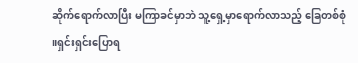ဆိုက်ရောက်လာပြီး မကြာခင်မှာဘဲ သူ့ရှေ့မှာရောက်လာသည့် ခြေတစ်စုံ ။ရှင်းရှင်းပြောရ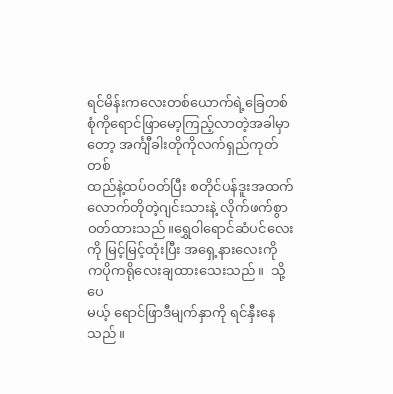ရင်မိန်းကလေးတစ်ယောက်ရဲ့ခြေတစ်စုံကိုရောင်ဖြာမော့ကြည့်လာတဲ့အခါမှာတော့ အင်္ကျီခါးတိုကိုလက်ရှည်ကုတ်တစ်
ထည်နဲ့ထပ်ဝတ်ပြီး စတိုင်ပန်ဒူးအထက်လောက်တိုတဲ့ဂျင်းသားနဲ့ လိုက်ဖက်စွာဝတ်ထားသည်။ရွှေဝါရောင်ဆံပင်လေးကို မြင့်မြင့်ထုံးပြီး အရှေ့နားလေးကို ကပိုကရို‌လေးချထားသေးသည်။  သို့ပေ
မယ့် ရောင်ဖြာဒီမျက်နှာကို ရင်နှီးနေသည်။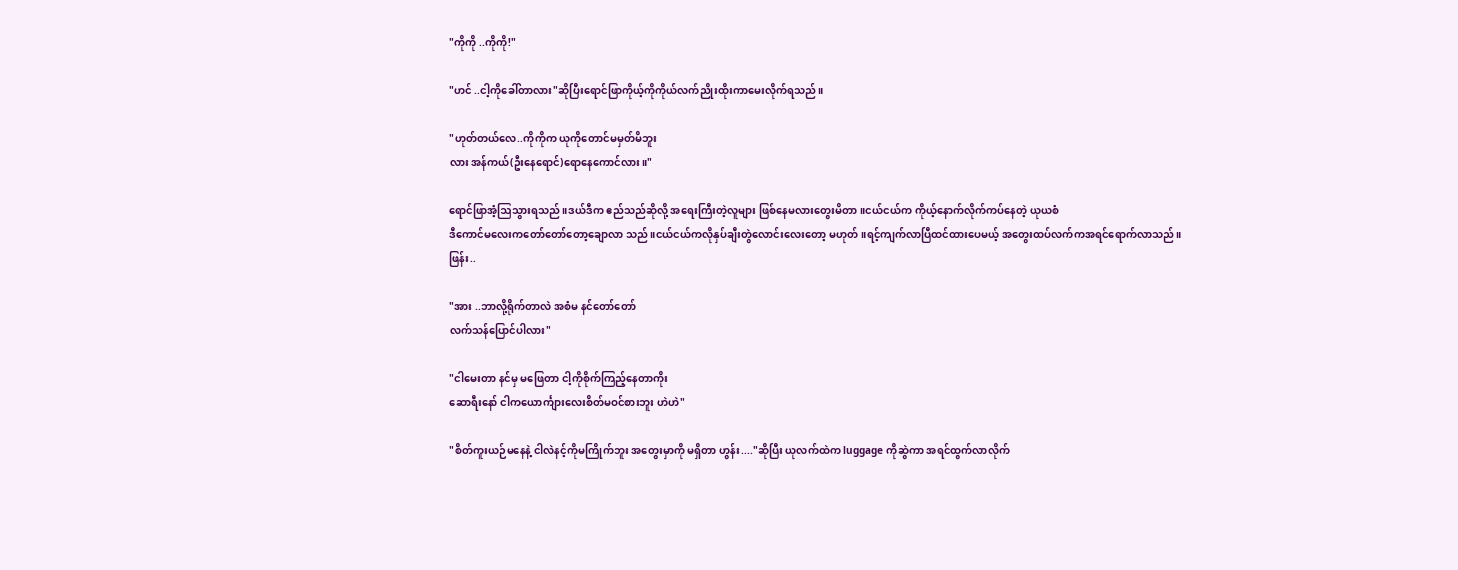"ကိုကို ..ကိုကို!"

"ဟင် ..ငါ့ကိုခေါ်တာလား"ဆိုပြီးရောင်ဖြာကိုယ့်ကိုကိုယ်လက်ညိုးထိုးကာမေးလိုက်ရသည်။

"ဟုတ်တယ်လေ..ကိုကိုက ယုကိုတောင်မမှတ်မိဘူး
လား အန်ကယ်(ဦးနေရောင်)ရောနေကောင်လား။"

ရောင်ဖြာအံ့ဩသွားရသည် ။ဒယ်ဒီက ဧည်သည်ဆိုလို့ အရေးကြီးတဲ့လူများ ဖြစ်နေမလားတွေးမိတာ။ငယ်ငယ်က ကိုယ့်နောက်လိုက်ကပ်နေတဲ့ ယုယစံ
ဒီကောင်မလေးကတော်တော်တော့ချောလာ သည်။ငယ်ငယ်ကလိုနှပ်ချီးတွဲလောင်းလေးတော့ မဟုတ်။ရင့်ကျက်လာပြီထင်ထားပေမယ့် အတွေးထပ်လက်ကအရင်ရောက်လာသည်။
ဖြန်း..

"အား ..ဘာလို့ရိုက်တာလဲ အစံမ နင်တော်တော်
လက်သန်ပြောင်ပါလား"

"ငါမေးတာ နင်မှ မဖြေတာ ငါ့ကိုစိုက်ကြည့်နေတာကိုး
ဆောရီးနော် ငါကယောင်္ကျားလေးစိတ်မဝင်စားဘူး ဟဲဟဲ"

"စိတ်ကူးယဉ်မနေနဲ့ ငါလဲနင့်ကိုမကြိုက်ဘူး အတွေးမှာကို မရှိတာ ဟွန်း...."ဆိုပြီး ယုလက်ထဲက luggage ကိုဆွဲကာ အရင်ထွက်လာလိုက်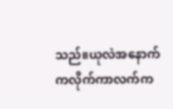သည်။ယုလဲအနောက်
ကလိုက်ကာလက်က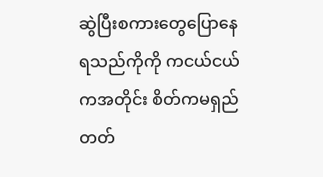ဆွဲပြီးစကားတွေပြောနေရသည်ကိုကို ကငယ်ငယ်ကအတိုင်း စိတ်ကမရှည်တတ်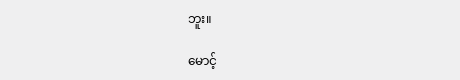ဘူး။

မောင့်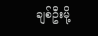ချစ်ဦးမို့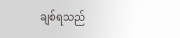ချစ်ရသည်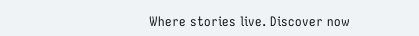Where stories live. Discover now